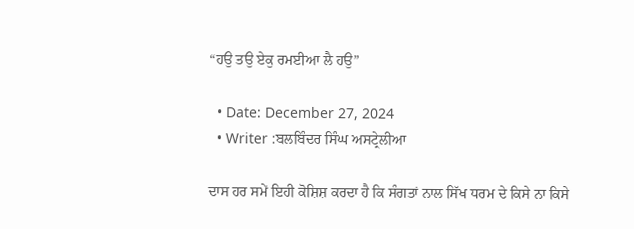“ਹਉ ਤਉ ਏਕੁ ਰਮਈਆ ਲੈ ਹਉ”

  • Date: December 27, 2024
  • Writer :ਬਲਬਿੰਦਰ ਸਿੰਘ ਅਸਟ੍ਰੇਲੀਆ

ਦਾਸ ਹਰ ਸਮੇਂ ਇਹੀ ਕੋਸ਼ਿਸ਼ ਕਰਦਾ ਹੈ ਕਿ ਸੰਗਤਾਂ ਨਾਲ ਸਿੱਖ ਧਰਮ ਦੇ ਕਿਸੇ ਨਾ ਕਿਸੇ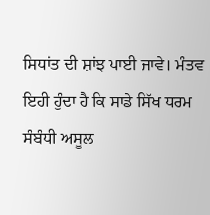ਸਿਧਾਂਤ ਦੀ ਸ਼ਾਂਝ ਪਾਈ ਜਾਵੇ। ਮੰਤਵ ਇਹੀ ਹੁੰਦਾ ਹੈ ਕਿ ਸਾਡੇ ਸਿੱਖ ਧਰਮ ਸੰਬੰਧੀ ਅਸੂਲ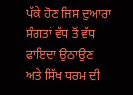ਪੱਕੇ ਹੋਣ ਜਿਸ ਦੁਆਰਾ ਸੰਗਤਾਂ ਵੱਧ ਤੋਂ ਵੱਧ ਫਾਇਦਾ ਉਠਾਉਣ ਅਤੇ ਸਿੱਖ ਧਰਮ ਦੀ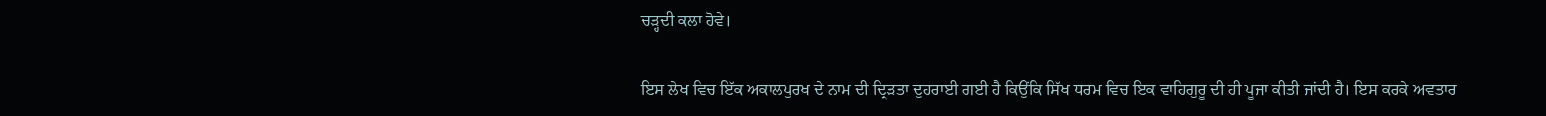ਚੜ੍ਹਦੀ ਕਲਾ ਹੋਵੇ।

ਇਸ ਲੇਖ ਵਿਚ ਇੱਕ ਅਕਾਲਪੁਰਖ ਦੇ ਨਾਮ ਦੀ ਦ੍ਰਿੜਤਾ ਦੁਹਰਾਈ ਗਈ ਹੈ ਕਿਉਂਕਿ ਸਿੱਖ ਧਰਮ ਵਿਚ ਇਕ ਵਾਹਿਗੁਰੂ ਦੀ ਹੀ ਪੂਜਾ ਕੀਤੀ ਜਾਂਦੀ ਹੈ। ਇਸ ਕਰਕੇ ਅਵਤਾਰ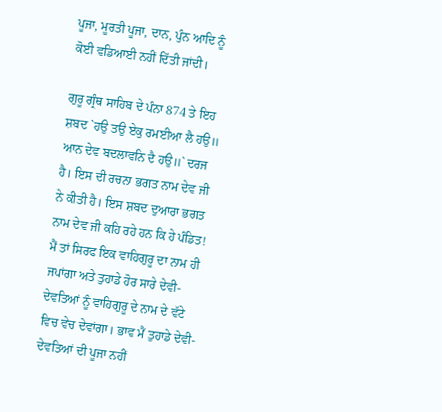ਪੂਜਾ, ਮੂਰਤੀ ਪੂਜਾ, ਦਾਨ, ਪੁੰਨ ਆਦਿ ਨੂੰ ਕੋਈ ਵਡਿਆਈ ਨਹੀਂ ਦਿੱਤੀ ਜਾਂਦੀ।

ਗੁਰੂ ਗ੍ਰੰਥ ਸਾਹਿਬ ਦੇ ਪੰਨਾ 874 ਤੇ ਇਹ ਸ਼ਬਦ `ਹਉ ਤਉ ਏਕੁ ਰਮਈਆ ਲੈ ਹਉ॥ ਆਨ ਦੇਵ ਬਦਲਾਵਨਿ ਦੈ ਹਉ॥` ਦਰਜ ਹੈ। ਇਸ ਦੀ ਰਚਨਾ ਭਗਤ ਨਾਮ ਦੇਵ ਜੀ ਨੇ ਕੀਤੀ ਹੈ। ਇਸ ਸ਼ਬਦ ਦੁਆਰਾ ਭਗਤ ਨਾਮ ਦੇਵ ਜੀ ਕਹਿ ਰਹੇ ਹਨ ਕਿ ਹੇ ਪੰਡਿਤ! ਮੈਂ ਤਾਂ ਸਿਰਫ ਇਕ ਵਾਹਿਗੁਰੂ ਦਾ ਨਾਮ ਹੀ ਜਪਾਂਗਾ ਅਤੇ ਤੁਹਾਡੇ ਹੋਰ ਸਾਰੇ ਦੇਵੀ-ਦੇਵਤਿਆਂ ਨੂੰ ਵਾਹਿਗੁਰੂ ਦੇ ਨਾਮ ਦੇ ਵੱਟੇ ਵਿਚ ਵੇਚ ਦੇਵਾਂਗਾ। ਭਾਵ ਮੈਂ ਤੁਹਾਡੇ ਦੇਵੀ-ਦੇਵਤਿਆਂ ਦੀ ਪੂਜਾ ਨਹੀਂ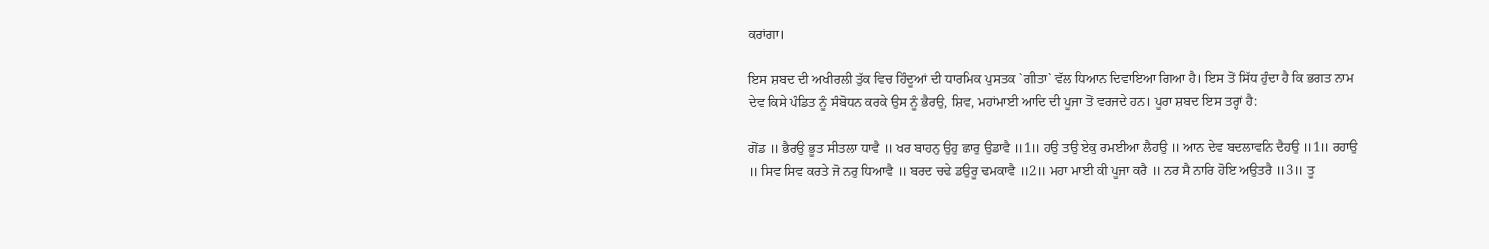ਕਰਾਂਗਾ।

ਇਸ ਸ਼ਬਦ ਦੀ ਅਖੀਰਲੀ ਤੁੱਕ ਵਿਚ ਹਿੰਦੂਆਂ ਦੀ ਧਾਰਮਿਕ ਪੁਸਤਕ `ਗੀਤਾ` ਵੱਲ ਧਿਆਨ ਦਿਵਾਇਆ ਗਿਆ ਹੈ। ਇਸ ਤੋਂ ਸਿੱਧ ਹੁੰਦਾ ਹੈ ਕਿ ਭਗਤ ਨਾਮ ਦੇਵ ਕਿਸੇ ਪੰਡਿਤ ਨੂੰ ਸੰਬੋਧਨ ਕਰਕੇ ਉਸ ਨੂੰ ਭੈਰਉ, ਸ਼ਿਵ, ਮਹਾਂਮਾਈ ਆਦਿ ਦੀ ਪੂਜਾ ਤੋਂ ਵਰਜਦੇ ਹਨ। ਪੂਰਾ ਸ਼ਬਦ ਇਸ ਤਰ੍ਹਾਂ ਹੈ:

ਗੋਂਡ ॥ ਭੈਰਉ ਭੂਤ ਸੀਤਲਾ ਧਾਵੈ ॥ ਖਰ ਬਾਹਨੁ ਉਹੁ ਛਾਰੁ ਉਡਾਵੈ ॥1॥ ਹਉ ਤਉ ਏਕੁ ਰਮਈਆ ਲੈਹਉ ॥ ਆਨ ਦੇਵ ਬਦਲਾਵਨਿ ਦੈਹਉ ॥1॥ ਰਹਾਉ ॥ ਸਿਵ ਸਿਵ ਕਰਤੇ ਜੋ ਨਰੁ ਧਿਆਵੈ ॥ ਬਰਦ ਚਢੇ ਡਉਰੂ ਢਮਕਾਵੈ ॥2॥ ਮਹਾ ਮਾਈ ਕੀ ਪੂਜਾ ਕਰੈ ॥ ਨਰ ਸੈ ਨਾਰਿ ਹੋਇ ਅਉਤਰੈ ॥3॥ ਤੂ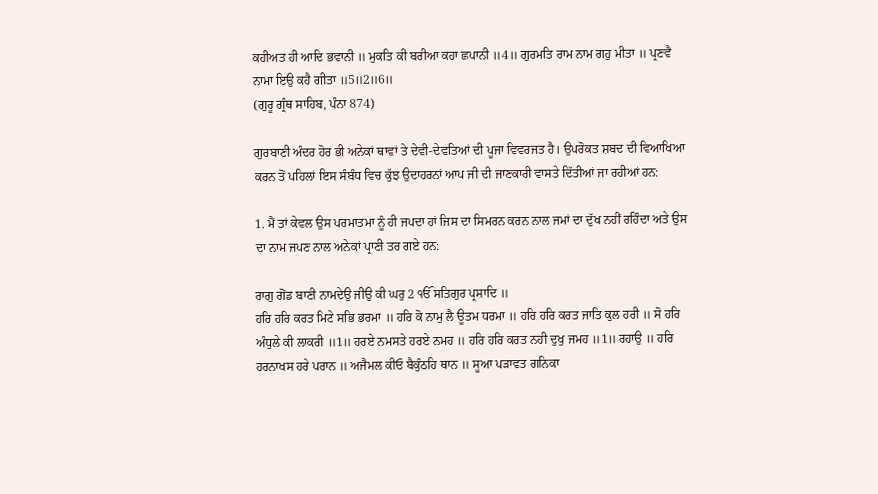ਕਹੀਅਤ ਹੀ ਆਦਿ ਭਵਾਨੀ ॥ ਮੁਕਤਿ ਕੀ ਬਰੀਆ ਕਹਾ ਛਪਾਨੀ ॥4॥ ਗੁਰਮਤਿ ਰਾਮ ਨਾਮ ਗਹੁ ਮੀਤਾ ॥ ਪ੍ਰਣਵੈ ਨਾਮਾ ਇਉ ਕਹੈ ਗੀਤਾ ॥5॥2॥6॥
(ਗੁਰੂ ਗ੍ਰੰਥ ਸਾਹਿਬ, ਪੰਨਾ 874)

ਗੁਰਬਾਣੀ ਅੰਦਰ ਹੋਰ ਭੀ ਅਨੇਕਾਂ ਥਾਵਾਂ ਤੇ ਦੇਵੀ-ਦੇਵਤਿਆਂ ਦੀ ਪੂਜਾ ਵਿਵਰਜਤ ਹੈ। ਉਪਰੋਕਤ ਸ਼ਬਦ ਦੀ ਵਿਆਖਿਆ ਕਰਨ ਤੋਂ ਪਹਿਲਾਂ ਇਸ ਸੰਬੰਧ ਵਿਚ ਕੁੱਝ ਉਦਾਹਰਨਾਂ ਆਪ ਜੀ ਦੀ ਜਾਣਕਾਰੀ ਵਾਸਤੇ ਦਿੱਤੀਆਂ ਜਾ ਰਹੀਆਂ ਹਨ:

1. ਮੈਂ ਤਾਂ ਕੇਵਲ ਉਸ ਪਰਮਾਤਮਾ ਨੂੰ ਹੀ ਜਪਦਾ ਹਾਂ ਜਿਸ ਦਾ ਸਿਮਰਨ ਕਰਨ ਨਾਲ ਜਮਾਂ ਦਾ ਦੁੱਖ ਨਹੀਂ ਰਹਿੰਦਾ ਅਤੇ ਉਸ ਦਾ ਨਾਮ ਜਪਣ ਨਾਲ ਅਨੇਕਾਂ ਪ੍ਰਾਣੀ ਤਰ ਗਏ ਹਨ:

ਰਾਗੁ ਗੋਂਡ ਬਾਣੀ ਨਾਮਦੇਉ ਜੀਉ ਕੀ ਘਰੁ 2 ੴ ਸਤਿਗੁਰ ਪ੍ਰਸਾਦਿ ॥
ਹਰਿ ਹਰਿ ਕਰਤ ਮਿਟੇ ਸਭਿ ਭਰਮਾ ॥ ਹਰਿ ਕੋ ਨਾਮੁ ਲੈ ਊਤਮ ਧਰਮਾ ॥ ਹਰਿ ਹਰਿ ਕਰਤ ਜਾਤਿ ਕੁਲ ਹਰੀ ॥ ਸੋ ਹਰਿ ਅੰਧੁਲੇ ਕੀ ਲਾਕਰੀ ॥1॥ ਹਰਏ ਨਮਸਤੇ ਹਰਏ ਨਮਹ ॥ ਹਰਿ ਹਰਿ ਕਰਤ ਨਹੀ ਦੁਖੁ ਜਮਹ ॥1॥ ਰਹਾਉ ॥ ਹਰਿ ਹਰਨਾਖਸ ਹਰੇ ਪਰਾਨ ॥ ਅਜੈਮਲ ਕੀਓ ਬੈਕੁੰਠਹਿ ਥਾਨ ॥ ਸੂਆ ਪੜਾਵਤ ਗਨਿਕਾ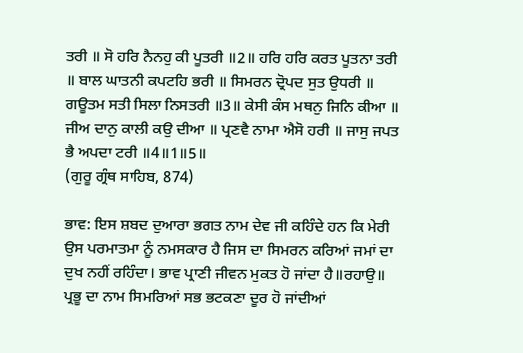ਤਰੀ ॥ ਸੋ ਹਰਿ ਨੈਨਹੁ ਕੀ ਪੂਤਰੀ ॥2॥ ਹਰਿ ਹਰਿ ਕਰਤ ਪੂਤਨਾ ਤਰੀ ॥ ਬਾਲ ਘਾਤਨੀ ਕਪਟਹਿ ਭਰੀ ॥ ਸਿਮਰਨ ਦ੍ਰੋਪਦ ਸੁਤ ਉਧਰੀ ॥ ਗਊਤਮ ਸਤੀ ਸਿਲਾ ਨਿਸਤਰੀ ॥3॥ ਕੇਸੀ ਕੰਸ ਮਥਨੁ ਜਿਨਿ ਕੀਆ ॥ ਜੀਅ ਦਾਨੁ ਕਾਲੀ ਕਉ ਦੀਆ ॥ ਪ੍ਰਣਵੈ ਨਾਮਾ ਐਸੋ ਹਰੀ ॥ ਜਾਸੁ ਜਪਤ ਭੈ ਅਪਦਾ ਟਰੀ ॥4॥1॥5॥
(ਗੁਰੂ ਗ੍ਰੰਥ ਸਾਹਿਬ, 874)

ਭਾਵ: ਇਸ ਸ਼ਬਦ ਦੁਆਰਾ ਭਗਤ ਨਾਮ ਦੇਵ ਜੀ ਕਹਿੰਦੇ ਹਨ ਕਿ ਮੇਰੀ ਉਸ ਪਰਮਾਤਮਾ ਨੂੰ ਨਮਸਕਾਰ ਹੈ ਜਿਸ ਦਾ ਸਿਮਰਨ ਕਰਿਆਂ ਜਮਾਂ ਦਾ ਦੁਖ ਨਹੀਂ ਰਹਿੰਦਾ। ਭਾਵ ਪ੍ਰਾਣੀ ਜੀਵਨ ਮੁਕਤ ਹੋ ਜਾਂਦਾ ਹੈ॥ਰਹਾਉ॥ ਪ੍ਰਭੂ ਦਾ ਨਾਮ ਸਿਮਰਿਆਂ ਸਭ ਭਟਕਣਾ ਦੂਰ ਹੋ ਜਾਂਦੀਆਂ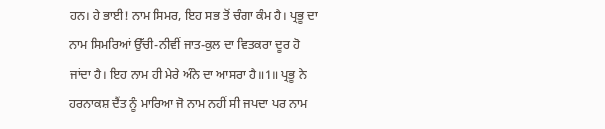ਹਨ। ਹੇ ਭਾਈ! ਨਾਮ ਸਿਮਰ, ਇਹ ਸਭ ਤੋਂ ਚੰਗਾ ਕੰਮ ਹੈ। ਪ੍ਰਭੂ ਦਾ ਨਾਮ ਸਿਮਰਿਆਂ ਉੱਚੀ-ਨੀਵੀਂ ਜਾਤ-ਕੁਲ ਦਾ ਵਿਤਕਰਾ ਦੂਰ ਹੋ ਜਾਂਦਾ ਹੈ। ਇਹ ਨਾਮ ਹੀ ਮੇਰੇ ਅੰਨੇ ਦਾ ਆਸਰਾ ਹੈ॥1॥ ਪ੍ਰਭੂ ਨੇ ਹਰਨਾਕਸ਼ ਦੈਂਤ ਨੂੰ ਮਾਰਿਆ ਜੋ ਨਾਮ ਨਹੀਂ ਸੀ ਜਪਦਾ ਪਰ ਨਾਮ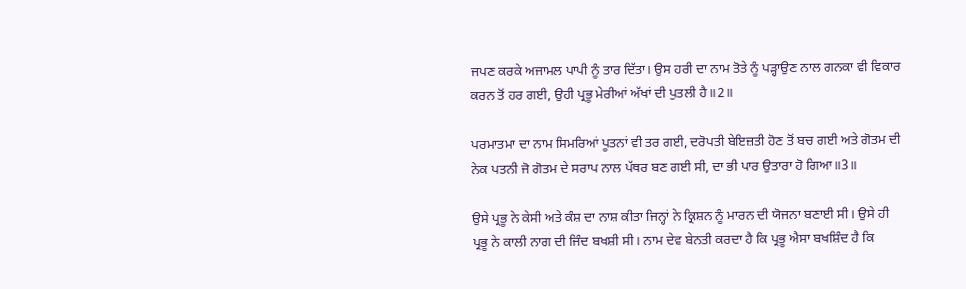ਜਪਣ ਕਰਕੇ ਅਜਾਮਲ ਪਾਪੀ ਨੂੰ ਤਾਰ ਦਿੱਤਾ। ਉਸ ਹਰੀ ਦਾ ਨਾਮ ਤੋਤੇ ਨੂੰ ਪੜ੍ਹਾਉਣ ਨਾਲ ਗਨਕਾ ਵੀ ਵਿਕਾਰ ਕਰਨ ਤੋਂ ਹਰ ਗਈ, ਉਹੀ ਪ੍ਰਭੂ ਮੇਰੀਆਂ ਅੱਖਾਂ ਦੀ ਪੁਤਲੀ ਹੈ॥2॥

ਪਰਮਾਤਮਾ ਦਾ ਨਾਮ ਸਿਮਰਿਆਂ ਪੂਤਨਾਂ ਵੀ ਤਰ ਗਈ, ਦਰੋਪਤੀ ਬੇਇਜ਼ਤੀ ਹੋਣ ਤੋਂ ਬਚ ਗਈ ਅਤੇ ਗੋਤਮ ਦੀ ਨੇਕ ਪਤਨੀ ਜੋ ਗੋਤਮ ਦੇ ਸਰਾਪ ਨਾਲ ਪੱਥਰ ਬਣ ਗਈ ਸੀ, ਦਾ ਭੀ ਪਾਰ ਉਤਾਰਾ ਹੋ ਗਿਆ॥3॥

ਉਸੇ ਪ੍ਰਭੂ ਨੇ ਕੇਸੀ ਅਤੇ ਕੰਸ਼ ਦਾ ਨਾਸ਼ ਕੀਤਾ ਜਿਨ੍ਹਾਂ ਨੇ ਕ੍ਰਿਸ਼ਨ ਨੂੰ ਮਾਰਨ ਦੀ ਯੋਜਨਾ ਬਣਾਈ ਸੀ। ਉਸੇ ਹੀ ਪ੍ਰਭੂ ਨੇ ਕਾਲੀ ਨਾਗ ਦੀ ਜਿੰਦ ਬਖਸ਼ੀ ਸੀ। ਨਾਮ ਦੇਵ ਬੇਨਤੀ ਕਰਦਾ ਹੈ ਕਿ ਪ੍ਰਭੂ ਐਸਾ ਬਖਸ਼ਿੰਦ ਹੈ ਕਿ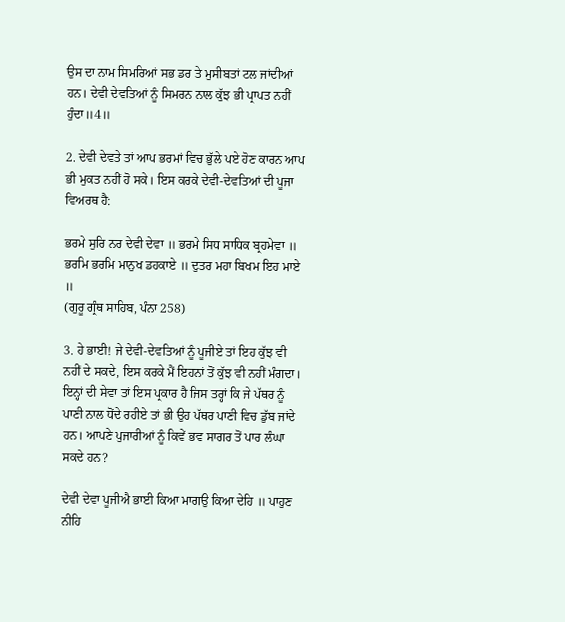ਉਸ ਦਾ ਨਾਮ ਸਿਮਰਿਆਂ ਸਭ ਡਰ ਤੇ ਮੁਸੀਬਤਾਂ ਟਲ ਜਾਂਦੀਆਂ ਹਨ। ਦੇਵੀ ਦੇਵਤਿਆਂ ਨੂੰ ਸਿਮਰਨ ਨਾਲ ਕੁੱਝ ਭੀ ਪ੍ਰਾਪਤ ਨਹੀਂ ਹੁੰਦਾ॥4॥

2. ਦੇਵੀ ਦੇਵਤੇ ਤਾਂ ਆਪ ਭਰਮਾਂ ਵਿਚ ਭੁੱਲੇ ਪਏ ਹੋਣ ਕਾਰਨ ਆਪ ਭੀ ਮੁਕਤ ਨਹੀਂ ਹੋ ਸਕੇ। ਇਸ ਕਰਕੇ ਦੇਵੀ-ਦੇਵਤਿਆਂ ਦੀ ਪੂਜਾ ਵਿਅਰਥ ਹੈ:

ਭਰਮੇ ਸੁਰਿ ਨਰ ਦੇਵੀ ਦੇਵਾ ॥ ਭਰਮੇ ਸਿਧ ਸਾਧਿਕ ਬ੍ਰਹਮੇਵਾ ॥ ਭਰਮਿ ਭਰਮਿ ਮਾਨੁਖ ਡਹਕਾਏ ॥ ਦੁਤਰ ਮਹਾ ਬਿਖਮ ਇਹ ਮਾਏ ॥
(ਗੁਰੂ ਗ੍ਰੰਥ ਸਾਹਿਬ, ਪੰਨਾ 258)

3. ਹੇ ਭਾਈ! ਜੇ ਦੇਵੀ-ਦੇਵਤਿਆਂ ਨੂੰ ਪੂਜੀਏ ਤਾਂ ਇਹ ਕੁੱਝ ਵੀ ਨਹੀਂ ਦੇ ਸਕਦੇ, ਇਸ ਕਰਕੇ ਮੈਂ ਇਹਨਾਂ ਤੋਂ ਕੁੱਝ ਵੀ ਨਹੀਂ ਮੰਗਦਾ। ਇਨ੍ਹਾਂ ਦੀ ਸੇਵਾ ਤਾਂ ਇਸ ਪ੍ਰਕਾਰ ਹੈ ਜਿਸ ਤਰ੍ਹਾਂ ਕਿ ਜੇ ਪੱਥਰ ਨੂੰ ਪਾਣੀ ਨਾਲ ਧੋਂਦੇ ਰਹੀਏ ਤਾਂ ਭੀ ਉਹ ਪੱਥਰ ਪਾਣੀ ਵਿਚ ਡੁੱਬ ਜਾਂਦੇ ਹਨ। ਆਪਣੇ ਪੁਜਾਰੀਆਂ ਨੂੰ ਕਿਵੇਂ ਭਵ ਸਾਗਰ ਤੋਂ ਪਾਰ ਲੰਘਾ ਸਕਦੇ ਹਨ?

ਦੇਵੀ ਦੇਵਾ ਪੂਜੀਐ ਭਾਈ ਕਿਆ ਮਾਗਉ ਕਿਆ ਦੇਹਿ ॥ ਪਾਹੁਣ ਨੀਹਿ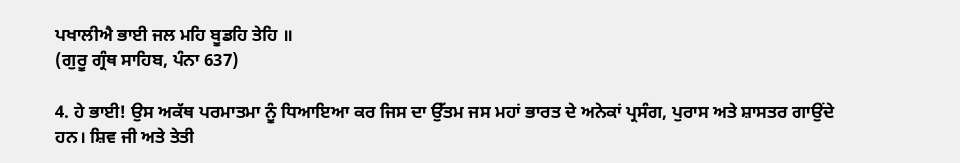ਪਖਾਲੀਐ ਭਾਈ ਜਲ ਮਹਿ ਬੂਡਹਿ ਤੇਹਿ ॥
(ਗੁਰੂ ਗ੍ਰੰਥ ਸਾਹਿਬ, ਪੰਨਾ 637)

4. ਹੇ ਭਾਈ! ਉਸ ਅਕੱਥ ਪਰਮਾਤਮਾ ਨੂੰ ਧਿਆਇਆ ਕਰ ਜਿਸ ਦਾ ਉੱਤਮ ਜਸ ਮਹਾਂ ਭਾਰਤ ਦੇ ਅਨੇਕਾਂ ਪ੍ਰਸੰਗ, ਪੁਰਾਸ ਅਤੇ ਸ਼ਾਸਤਰ ਗਾਉਂਦੇ ਹਨ। ਸ਼ਿਵ ਜੀ ਅਤੇ ਤੇਤੀ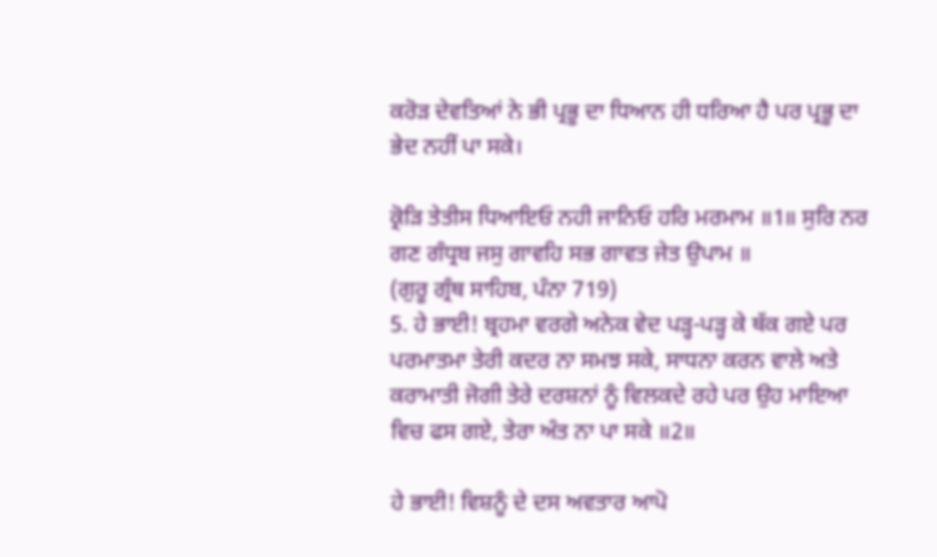ਕਰੋੜ ਦੇਵਤਿਆਂ ਨੇ ਭੀ ਪ੍ਰਭੂ ਦਾ ਧਿਆਨ ਹੀ ਧਰਿਆ ਹੈ ਪਰ ਪ੍ਰਭੂ ਦਾ ਭੇਦ ਨਹੀਂ ਪਾ ਸਕੇ।

ਕ੍ਰੋੜਿ ਤੇਤੀਸ ਧਿਆਇਓ ਨਹੀ ਜਾਨਿਓ ਹਰਿ ਮਰਮਾਮ ॥1॥ ਸੁਰਿ ਨਰ ਗਣ ਗੰਧ੍ਰਬ ਜਸੁ ਗਾਵਹਿ ਸਭ ਗਾਵਤ ਜੇਤ ਉਪਾਮ ॥
(ਗੁਰੂ ਗ੍ਰੰਥ ਸਾਹਿਬ, ਪੰਨਾ 719)
5. ਹੇ ਭਾਈ! ਬ੍ਰਹਮਾ ਵਰਗੇ ਅਨੇਕ ਵੇਦ ਪੜ੍ਹ-ਪੜ੍ਹ ਕੇ ਥੱਕ ਗਏ ਪਰ ਪਰਮਾਤਮਾ ਤੇਰੀ ਕਦਰ ਨਾ ਸਮਝ ਸਕੇ, ਸਾਧਨਾ ਕਰਨ ਵਾਲੇ ਅਤੇ ਕਰਾਮਾਤੀ ਜੋਗੀ ਤੇਰੇ ਦਰਸ਼ਨਾਂ ਨੂੰ ਵਿਲਕਦੇ ਰਹੇ ਪਰ ਉਹ ਮਾਇਆ ਵਿਚ ਫਸ ਗਏ, ਤੇਰਾ ਅੰਤ ਨਾ ਪਾ ਸਕੇ ॥2॥

ਹੇ ਭਾਈ! ਵਿਸ਼ਨੂੰ ਦੇ ਦਸ ਅਵਤਾਰ ਆਪੋ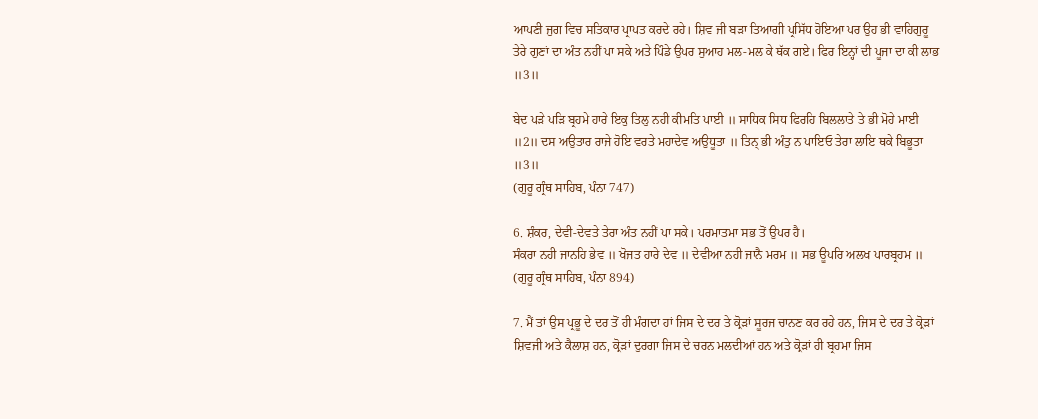ਆਪਣੀ ਜੁਗ ਵਿਚ ਸਤਿਕਾਰ ਪ੍ਰਾਪਤ ਕਰਦੇ ਰਹੇ। ਸ਼ਿਵ ਜੀ ਬੜਾ ਤਿਆਗੀ ਪ੍ਰਸਿੱਧ ਹੋਇਆ ਪਰ ਉਹ ਭੀ ਵਾਹਿਗੁਰੂ ਤੇਰੇ ਗੁਣਾਂ ਦਾ ਅੰਤ ਨਹੀਂ ਪਾ ਸਕੇ ਅਤੇ ਪਿੰਡੇ ਉਪਰ ਸੁਆਹ ਮਲ-ਮਲ ਕੇ ਥੱਕ ਗਏ। ਫਿਰ ਇਨ੍ਹਾਂ ਦੀ ਪੂਜਾ ਦਾ ਕੀ ਲਾਭ ॥3॥

ਬੇਦ ਪੜੇ ਪੜਿ ਬ੍ਰਹਮੇ ਹਾਰੇ ਇਕੁ ਤਿਲੁ ਨਹੀ ਕੀਮਤਿ ਪਾਈ ॥ ਸਾਧਿਕ ਸਿਧ ਫਿਰਹਿ ਬਿਲਲਾਤੇ ਤੇ ਭੀ ਮੋਹੇ ਮਾਈ ॥2॥ ਦਸ ਅਉਤਾਰ ਰਾਜੇ ਹੋਇ ਵਰਤੇ ਮਹਾਦੇਵ ਅਉਧੂਤਾ ॥ ਤਿਨ੍ ਭੀ ਅੰਤੁ ਨ ਪਾਇਓ ਤੇਰਾ ਲਾਇ ਥਕੇ ਬਿਭੂਤਾ ॥3॥
(ਗੁਰੂ ਗ੍ਰੰਥ ਸਾਹਿਬ, ਪੰਨਾ 747)

6. ਸ਼ੰਕਰ, ਦੇਵੀ-ਦੇਵਤੇ ਤੇਰਾ ਅੰਤ ਨਹੀਂ ਪਾ ਸਕੇ। ਪਰਮਾਤਮਾ ਸਭ ਤੋਂ ਉਪਰ ਹੈ।
ਸੰਕਰਾ ਨਹੀ ਜਾਨਹਿ ਭੇਵ ॥ ਖੋਜਤ ਹਾਰੇ ਦੇਵ ॥ ਦੇਵੀਆ ਨਹੀ ਜਾਨੈ ਮਰਮ ॥ ਸਭ ਊਪਰਿ ਅਲਖ ਪਾਰਬ੍ਰਹਮ ॥
(ਗੁਰੂ ਗ੍ਰੰਥ ਸਾਹਿਬ, ਪੰਨਾ 894)

7. ਮੈਂ ਤਾਂ ਉਸ ਪ੍ਰਭੂ ਦੇ ਦਰ ਤੋਂ ਹੀ ਮੰਗਦਾ ਹਾਂ ਜਿਸ ਦੇ ਦਰ ਤੇ ਕ੍ਰੋੜਾਂ ਸੂਰਜ ਚਾਨਣ ਕਰ ਰਹੇ ਹਨ, ਜਿਸ ਦੇ ਦਰ ਤੇ ਕ੍ਰੋੜਾਂ ਸ਼ਿਵਜੀ ਅਤੇ ਕੈਲਾਸ਼ ਹਨ, ਕ੍ਰੋੜਾਂ ਦੁਰਗਾ ਜਿਸ ਦੇ ਚਰਨ ਮਲਦੀਆਂ ਹਨ ਅਤੇ ਕ੍ਰੋੜਾਂ ਹੀ ਬ੍ਰਹਮਾ ਜਿਸ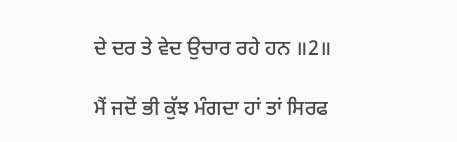ਦੇ ਦਰ ਤੇ ਵੇਦ ਉਚਾਰ ਰਹੇ ਹਨ ॥2॥

ਮੈਂ ਜਦੋਂ ਭੀ ਕੁੱਝ ਮੰਗਦਾ ਹਾਂ ਤਾਂ ਸਿਰਫ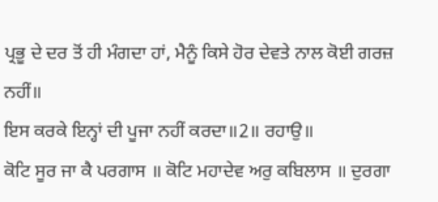ਪ੍ਰਭੂ ਦੇ ਦਰ ਤੋਂ ਹੀ ਮੰਗਦਾ ਹਾਂ, ਮੈਨੂੰ ਕਿਸੇ ਹੋਰ ਦੇਵਤੇ ਨਾਲ ਕੋਈ ਗਰਜ਼ ਨਹੀਂ॥
ਇਸ ਕਰਕੇ ਇਨ੍ਹਾਂ ਦੀ ਪੂਜਾ ਨਹੀਂ ਕਰਦਾ॥2॥ ਰਹਾਉ॥
ਕੋਟਿ ਸੂਰ ਜਾ ਕੈ ਪਰਗਾਸ ॥ ਕੋਟਿ ਮਹਾਦੇਵ ਅਰੁ ਕਬਿਲਾਸ ॥ ਦੁਰਗਾ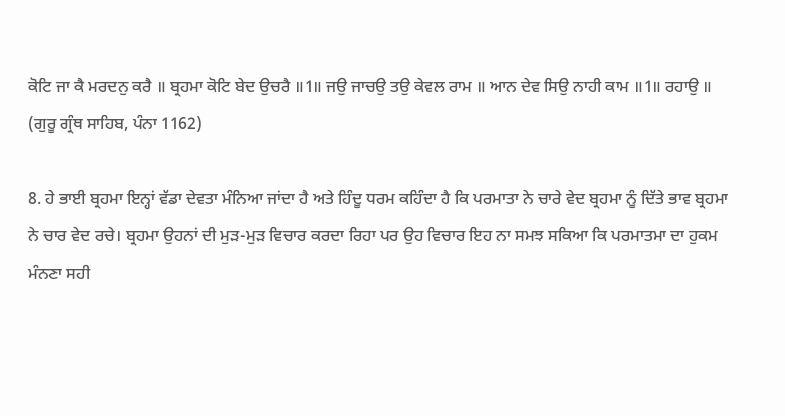ਕੋਟਿ ਜਾ ਕੈ ਮਰਦਨੁ ਕਰੈ ॥ ਬ੍ਰਹਮਾ ਕੋਟਿ ਬੇਦ ਉਚਰੈ ॥1॥ ਜਉ ਜਾਚਉ ਤਉ ਕੇਵਲ ਰਾਮ ॥ ਆਨ ਦੇਵ ਸਿਉ ਨਾਹੀ ਕਾਮ ॥1॥ ਰਹਾਉ ॥
(ਗੁਰੂ ਗ੍ਰੰਥ ਸਾਹਿਬ, ਪੰਨਾ 1162)

8. ਹੇ ਭਾਈ ਬ੍ਰਹਮਾ ਇਨ੍ਹਾਂ ਵੱਡਾ ਦੇਵਤਾ ਮੰਨਿਆ ਜਾਂਦਾ ਹੈ ਅਤੇ ਹਿੰਦੂ ਧਰਮ ਕਹਿੰਦਾ ਹੈ ਕਿ ਪਰਮਾਤਾ ਨੇ ਚਾਰੇ ਵੇਦ ਬ੍ਰਹਮਾ ਨੂੰ ਦਿੱਤੇ ਭਾਵ ਬ੍ਰਹਮਾ ਨੇ ਚਾਰ ਵੇਦ ਰਚੇ। ਬ੍ਰਹਮਾ ਉਹਨਾਂ ਦੀ ਮੁੜ-ਮੁੜ ਵਿਚਾਰ ਕਰਦਾ ਰਿਹਾ ਪਰ ਉਹ ਵਿਚਾਰ ਇਹ ਨਾ ਸਮਝ ਸਕਿਆ ਕਿ ਪਰਮਾਤਮਾ ਦਾ ਹੁਕਮ ਮੰਨਣਾ ਸਹੀ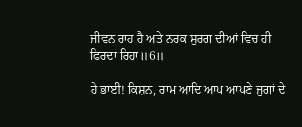ਜੀਵਨ ਰਾਹ ਹੈ ਅਤੇ ਨਰਕ ਸੁਰਗ ਦੀਆਂ ਵਿਚ ਹੀ ਫਿਰਦਾ ਰਿਹਾ॥6॥

ਹੇ ਭਾਈ! ਕਿਸ਼ਨ, ਰਾਮ ਆਦਿ ਆਪ ਆਪਣੇ ਜੁਗਾਂ ਦੇ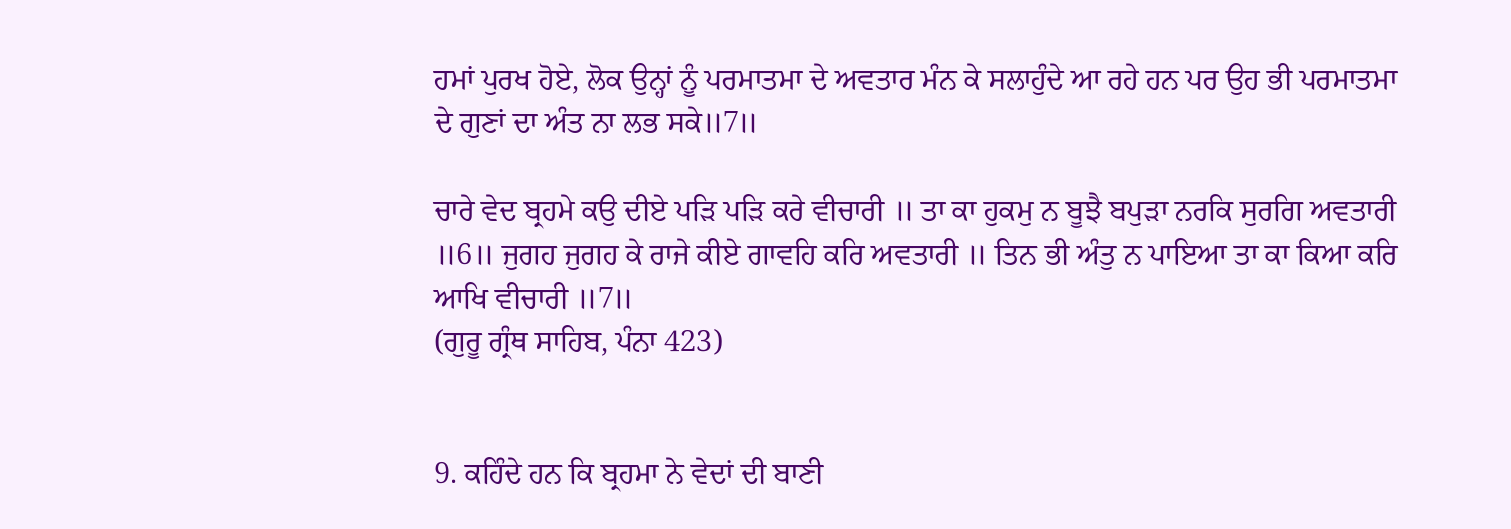ਹਮਾਂ ਪੁਰਖ ਹੋਏ, ਲੋਕ ਉਨ੍ਹਾਂ ਨੂੰ ਪਰਮਾਤਮਾ ਦੇ ਅਵਤਾਰ ਮੰਨ ਕੇ ਸਲਾਹੁੰਦੇ ਆ ਰਹੇ ਹਨ ਪਰ ਉਹ ਭੀ ਪਰਮਾਤਮਾ ਦੇ ਗੁਣਾਂ ਦਾ ਅੰਤ ਨਾ ਲਭ ਸਕੇ॥7॥

ਚਾਰੇ ਵੇਦ ਬ੍ਰਹਮੇ ਕਉ ਦੀਏ ਪੜਿ ਪੜਿ ਕਰੇ ਵੀਚਾਰੀ ॥ ਤਾ ਕਾ ਹੁਕਮੁ ਨ ਬੂਝੈ ਬਪੁੜਾ ਨਰਕਿ ਸੁਰਗਿ ਅਵਤਾਰੀ ॥6॥ ਜੁਗਹ ਜੁਗਹ ਕੇ ਰਾਜੇ ਕੀਏ ਗਾਵਹਿ ਕਰਿ ਅਵਤਾਰੀ ॥ ਤਿਨ ਭੀ ਅੰਤੁ ਨ ਪਾਇਆ ਤਾ ਕਾ ਕਿਆ ਕਰਿ ਆਖਿ ਵੀਚਾਰੀ ॥7॥
(ਗੁਰੂ ਗ੍ਰੰਥ ਸਾਹਿਬ, ਪੰਨਾ 423)


9. ਕਹਿੰਦੇ ਹਨ ਕਿ ਬ੍ਰਹਮਾ ਨੇ ਵੇਦਾਂ ਦੀ ਬਾਣੀ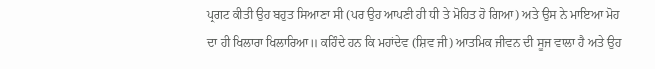ਪ੍ਰਗਟ ਕੀਤੀ ਉਹ ਬਹੁਤ ਸਿਆਣਾ ਸੀ (ਪਰ ਉਹ ਆਪਣੀ ਹੀ ਧੀ ਤੇ ਮੋਹਿਤ ਹੋ ਗਿਆ) ਅਤੇ ਉਸ ਨੇ ਮਾਇਆ ਮੋਹ ਦਾ ਹੀ ਖਿਲਾਰਾ ਖਿਲਾਰਿਆ॥ ਕਹਿੰਦੇ ਹਨ ਕਿ ਮਹਾਂਦੇਵ (ਸ਼ਿਵ ਜੀ) ਆਤਮਿਕ ਜੀਵਨ ਦੀ ਸੂਜ ਵਾਲਾ ਹੈ ਅਤੇ ਉਹ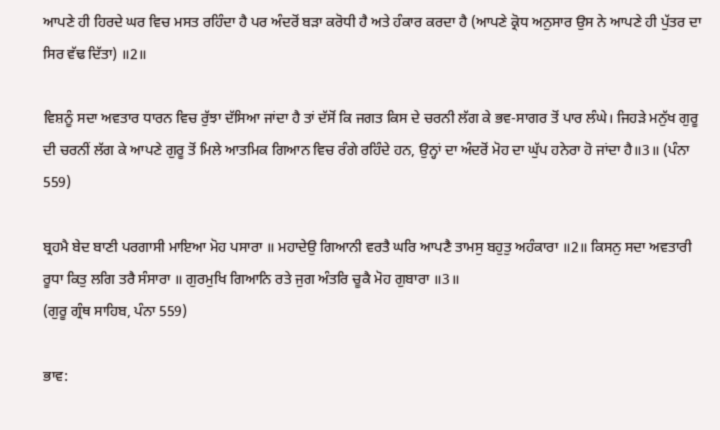ਆਪਣੇ ਹੀ ਹਿਰਦੇ ਘਰ ਵਿਚ ਮਸਤ ਰਹਿੰਦਾ ਹੈ ਪਰ ਅੰਦਰੋਂ ਬੜਾ ਕਰੋਧੀ ਹੈ ਅਤੇ ਹੰਕਾਰ ਕਰਦਾ ਹੈ (ਆਪਣੇ ਕ੍ਰੋਧ ਅਨੁਸਾਰ ਉਸ ਨੇ ਆਪਣੇ ਹੀ ਪੁੱਤਰ ਦਾ ਸਿਰ ਵੱਢ ਦਿੱਤਾ) ॥2॥

ਵਿਸ਼ਨੂੰ ਸਦਾ ਅਵਤਾਰ ਧਾਰਨ ਵਿਚ ਰੁੱਝਾ ਦੱਸਿਆ ਜਾਂਦਾ ਹੈ ਤਾਂ ਦੱਸੋਂ ਕਿ ਜਗਤ ਕਿਸ ਦੇ ਚਰਨੀ ਲੱਗ ਕੇ ਭਵ-ਸਾਗਰ ਤੋਂ ਪਾਰ ਲੰਘੇ। ਜਿਹੜੇ ਮਨੁੱਖ ਗੁਰੂ ਦੀ ਚਰਨੀਂ ਲੱਗ ਕੇ ਆਪਣੇ ਗੁਰੂ ਤੋਂ ਮਿਲੇ ਆਤਮਿਕ ਗਿਆਨ ਵਿਚ ਰੰਗੇ ਰਹਿੰਦੇ ਹਨ, ਉਨ੍ਹਾਂ ਦਾ ਅੰਦਰੋਂ ਮੋਹ ਦਾ ਘੁੱਪ ਹਨੇਰਾ ਹੋ ਜਾਂਦਾ ਹੈ॥3॥ (ਪੰਨਾ 559)

ਬ੍ਰਹਮੈ ਬੇਦ ਬਾਣੀ ਪਰਗਾਸੀ ਮਾਇਆ ਮੋਹ ਪਸਾਰਾ ॥ ਮਹਾਦੇਉ ਗਿਆਨੀ ਵਰਤੈ ਘਰਿ ਆਪਣੈ ਤਾਮਸੁ ਬਹੁਤੁ ਅਹੰਕਾਰਾ ॥2॥ ਕਿਸਨੁ ਸਦਾ ਅਵਤਾਰੀ ਰੂਧਾ ਕਿਤੁ ਲਗਿ ਤਰੈ ਸੰਸਾਰਾ ॥ ਗੁਰਮੁਖਿ ਗਿਆਨਿ ਰਤੇ ਜੁਗ ਅੰਤਰਿ ਚੂਕੈ ਮੋਹ ਗੁਬਾਰਾ ॥3॥
(ਗੁਰੂ ਗ੍ਰੰਥ ਸਾਹਿਬ, ਪੰਨਾ 559)

ਭਾਵ: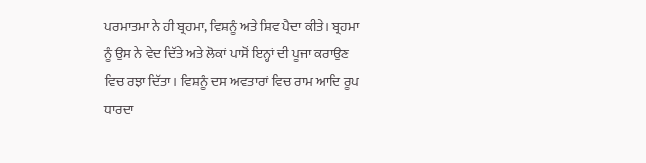ਪਰਮਾਤਮਾ ਨੇ ਹੀ ਬ੍ਰਹਮਾ, ਵਿਸ਼ਨੂੰ ਅਤੇ ਸ਼ਿਵ ਪੈਦਾ ਕੀਤੇ। ਬ੍ਰਹਮਾ ਨੂੰ ਉਸ ਨੇ ਵੇਦ ਦਿੱਤੇ ਅਤੇ ਲੋਕਾਂ ਪਾਸੋਂ ਇਨ੍ਹਾਂ ਦੀ ਪੂਜਾ ਕਰਾਉਣ ਵਿਚ ਰਝਾ ਦਿੱਤਾ। ਵਿਸ਼ਨੂੰ ਦਸ ਅਵਤਾਰਾਂ ਵਿਚ ਰਾਮ ਆਦਿ ਰੂਪ ਧਾਰਦਾ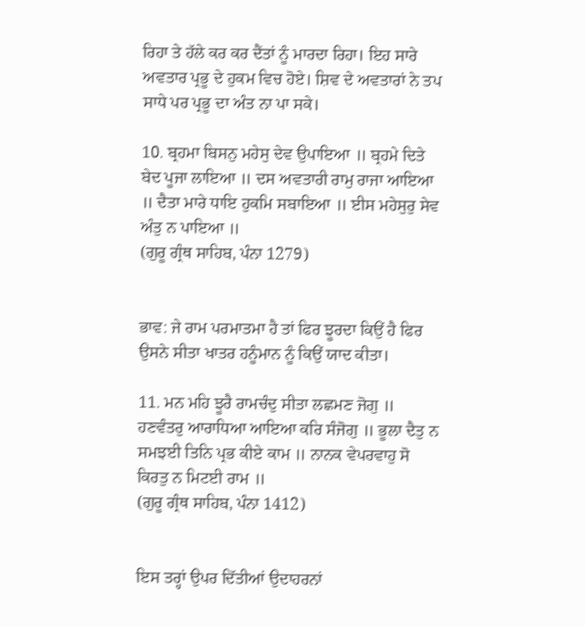ਰਿਹਾ ਤੇ ਹੱਲੇ ਕਰ ਕਰ ਦੈਂਤਾਂ ਨੂੰ ਮਾਰਦਾ ਰਿਹਾ। ਇਹ ਸਾਰੇ ਅਵਤਾਰ ਪ੍ਰਭੂ ਦੇ ਹੁਕਮ ਵਿਚ ਹੋਏ। ਸ਼ਿਵ ਦੇ ਅਵਤਾਰਾਂ ਨੇ ਤਪ ਸਾਧੇ ਪਰ ਪ੍ਰਭੂ ਦਾ ਅੰਤ ਨਾ ਪਾ ਸਕੇ।

10. ਬ੍ਰਹਮਾ ਬਿਸਨੁ ਮਹੇਸੁ ਦੇਵ ਉਪਾਇਆ ॥ ਬ੍ਰਹਮੇ ਦਿਤੇ ਬੇਦ ਪੂਜਾ ਲਾਇਆ ॥ ਦਸ ਅਵਤਾਰੀ ਰਾਮੁ ਰਾਜਾ ਆਇਆ ॥ ਦੈਤਾ ਮਾਰੇ ਧਾਇ ਹੁਕਮਿ ਸਬਾਇਆ ॥ ਈਸ ਮਹੇਸੁਰੁ ਸੇਵ ਅੰਤੁ ਨ ਪਾਇਆ ॥
(ਗੁਰੂ ਗ੍ਰੰਥ ਸਾਹਿਬ, ਪੰਨਾ 1279)


ਭਾਵ: ਜੇ ਰਾਮ ਪਰਮਾਤਮਾ ਹੈ ਤਾਂ ਫਿਰ ਝੂਰਦਾ ਕਿਉਂ ਹੈ ਫਿਰ ਉਸਨੇ ਸੀਤਾ ਖਾਤਰ ਹਨੂੰਮਾਨ ਨੂੰ ਕਿਉਂ ਯਾਦ ਕੀਤਾ।

11. ਮਨ ਮਹਿ ਝੂਰੈ ਰਾਮਚੰਦੁ ਸੀਤਾ ਲਛਮਣ ਜੋਗੁ ॥ ਹਣਵੰਤਰੁ ਆਰਾਧਿਆ ਆਇਆ ਕਰਿ ਸੰਜੋਗੁ ॥ ਭੂਲਾ ਦੈਤੁ ਨ ਸਮਝਈ ਤਿਨਿ ਪ੍ਰਭ ਕੀਏ ਕਾਮ ॥ ਨਾਨਕ ਵੇਪਰਵਾਹੁ ਸੋ ਕਿਰਤੁ ਨ ਮਿਟਈ ਰਾਮ ॥
(ਗੁਰੂ ਗ੍ਰੰਥ ਸਾਹਿਬ, ਪੰਨਾ 1412)


ਇਸ ਤਰ੍ਹਾਂ ਉਪਰ ਦਿੱਤੀਆਂ ਉਦਾਹਰਨਾਂ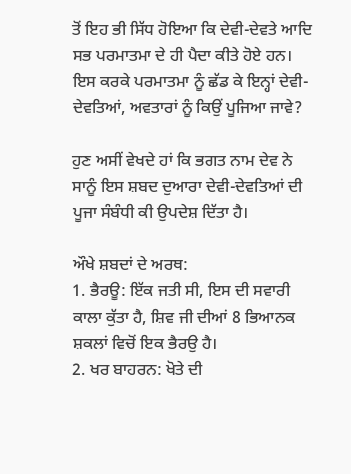ਤੋਂ ਇਹ ਭੀ ਸਿੱਧ ਹੋਇਆ ਕਿ ਦੇਵੀ-ਦੇਵਤੇ ਆਦਿ ਸਭ ਪਰਮਾਤਮਾ ਦੇ ਹੀ ਪੈਦਾ ਕੀਤੇ ਹੋਏ ਹਨ। ਇਸ ਕਰਕੇ ਪਰਮਾਤਮਾ ਨੂੰ ਛੱਡ ਕੇ ਇਨ੍ਹਾਂ ਦੇਵੀ-ਦੇਵਤਿਆਂ, ਅਵਤਾਰਾਂ ਨੂੰ ਕਿਉਂ ਪੂਜਿਆ ਜਾਵੇ?

ਹੁਣ ਅਸੀਂ ਵੇਖਦੇ ਹਾਂ ਕਿ ਭਗਤ ਨਾਮ ਦੇਵ ਨੇ ਸਾਨੂੰ ਇਸ ਸ਼ਬਦ ਦੁਆਰਾ ਦੇਵੀ-ਦੇਵਤਿਆਂ ਦੀ ਪੂਜਾ ਸੰਬੰਧੀ ਕੀ ਉਪਦੇਸ਼ ਦਿੱਤਾ ਹੈ।

ਔਖੇ ਸ਼ਬਦਾਂ ਦੇ ਅਰਥ:
1. ਭੈਰਊ: ਇੱਕ ਜਤੀ ਸੀ, ਇਸ ਦੀ ਸਵਾਰੀ ਕਾਲਾ ਕੁੱਤਾ ਹੈ, ਸ਼ਿਵ ਜੀ ਦੀਆਂ 8 ਭਿਆਨਕ ਸ਼ਕਲਾਂ ਵਿਚੋਂ ਇਕ ਭੈਰਉ ਹੈ।
2. ਖਰ ਬਾਹਰਨ: ਖੋਤੇ ਦੀ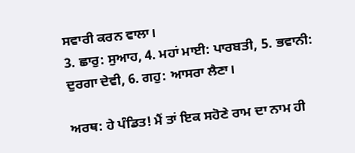ਸਵਾਰੀ ਕਰਨ ਵਾਲਾ।
3. ਛਾਰੁ: ਸੁਆਹ, 4. ਮਹਾਂ ਮਾਈ: ਪਾਰਬਤੀ, 5. ਭਵਾਨੀ: ਦੁਰਗਾ ਦੇਵੀ, 6. ਗਹੁ: ਆਸਰਾ ਲੈਣਾ।

ਅਰਥ: ਹੇ ਪੰਡਿਤ! ਮੈਂ ਤਾਂ ਇਕ ਸਹੋਣੇ ਰਾਮ ਦਾ ਨਾਮ ਹੀ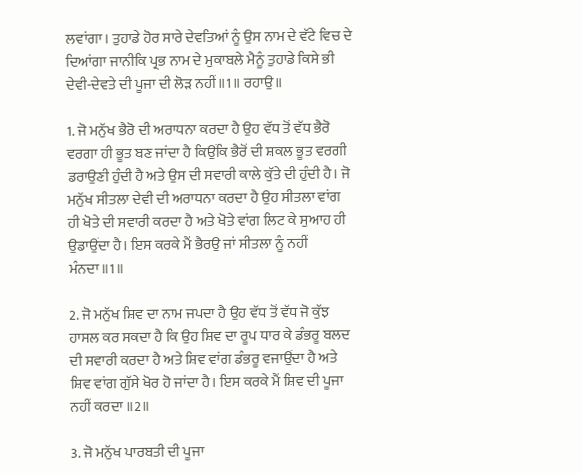ਲਵਾਂਗਾ। ਤੁਹਾਡੇ ਹੋਰ ਸਾਰੇ ਦੇਵਤਿਆਂ ਨੂੰ ਉਸ ਨਾਮ ਦੇ ਵੱਟੇ ਵਿਚ ਦੇ ਦਿਆਂਗਾ ਜਾਨੀਕਿ ਪ੍ਰਭ ਨਾਮ ਦੇ ਮੁਕਾਬਲੇ ਮੈਨੂੰ ਤੁਹਾਡੇ ਕਿਸੇ ਭੀ ਦੇਵੀ-ਦੇਵਤੇ ਦੀ ਪੂਜਾ ਦੀ ਲੋੜ ਨਹੀਂ॥1॥ ਰਹਾਉ॥

1. ਜੋ ਮਨੁੱਖ ਭੈਰੋ ਦੀ ਅਰਾਧਨਾ ਕਰਦਾ ਹੈ ਉਹ ਵੱਧ ਤੋਂ ਵੱਧ ਭੈਰੋ ਵਰਗਾ ਹੀ ਭੂਤ ਬਣ ਜਾਂਦਾ ਹੈ ਕਿਉਂਕਿ ਭੈਰੋਂ ਦੀ ਸ਼ਕਲ ਭੂਤ ਵਰਗੀ ਡਰਾਉਣੀ ਹੁੰਦੀ ਹੈ ਅਤੇ ਉਸ ਦੀ ਸਵਾਰੀ ਕਾਲੇ ਕੁੱਤੇ ਦੀ ਹੁੰਦੀ ਹੈ। ਜੋ ਮਨੁੱਖ ਸੀਤਲਾ ਦੇਵੀ ਦੀ ਅਰਾਧਨਾ ਕਰਦਾ ਹੈ ਉਹ ਸੀਤਲਾ ਵਾਂਗ ਹੀ ਖੋਤੇ ਦੀ ਸਵਾਰੀ ਕਰਦਾ ਹੈ ਅਤੇ ਖੋਤੇ ਵਾਂਗ ਲਿਟ ਕੇ ਸੁਆਹ ਹੀ ਉਡਾਉਂਦਾ ਹੈ। ਇਸ ਕਰਕੇ ਮੈਂ ਭੈਰਉ ਜਾਂ ਸੀਤਲਾ ਨੂੰ ਨਹੀਂ ਮੰਨਦਾ॥1॥

2. ਜੋ ਮਨੁੱਖ ਸ਼ਿਵ ਦਾ ਨਾਮ ਜਪਦਾ ਹੈ ਉਹ ਵੱਧ ਤੋਂ ਵੱਧ ਜੋ ਕੁੱਝ ਹਾਸਲ ਕਰ ਸਕਦਾ ਹੈ ਕਿ ਉਹ ਸ਼ਿਵ ਦਾ ਰੂਪ ਧਾਰ ਕੇ ਡੰਭਰੂ ਬਲਦ ਦੀ ਸਵਾਰੀ ਕਰਦਾ ਹੈ ਅਤੇ ਸ਼ਿਵ ਵਾਂਗ ਡੰਭਰੂ ਵਜਾਉਂਦਾ ਹੈ ਅਤੇ ਸ਼ਿਵ ਵਾਂਗ ਗੁੱਸੇ ਖੋਰ ਹੋ ਜਾਂਦਾ ਹੈ। ਇਸ ਕਰਕੇ ਮੈਂ ਸ਼ਿਵ ਦੀ ਪੂਜਾ ਨਹੀਂ ਕਰਦਾ ॥2॥

3. ਜੋ ਮਨੁੱਖ ਪਾਰਬਤੀ ਦੀ ਪੂਜਾ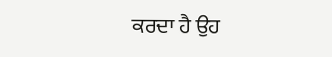ਕਰਦਾ ਹੈ ਉਹ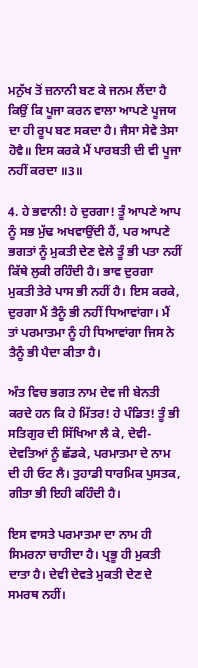ਮਨੁੱਖ ਤੋਂ ਜ਼ਨਾਨੀ ਬਣ ਕੇ ਜਨਮ ਲੈਂਦਾ ਹੈ ਕਿਉਂ ਕਿ ਪੂਜਾ ਕਰਨ ਵਾਲਾ ਆਪਣੇ ਪੂਜਯ ਦਾ ਹੀ ਰੂਪ ਬਣ ਸਕਦਾ ਹੈ। ਜੈਸਾ ਸੇਵੇ ਤੇਸਾ ਹੋਵੈ॥ ਇਸ ਕਰਕੇ ਮੈਂ ਪਾਰਬਤੀ ਦੀ ਵੀ ਪੂਜਾ ਨਹੀਂ ਕਰਦਾ ॥3॥

4. ਹੇ ਭਵਾਨੀ! ਹੇ ਦੁਰਗਾ! ਤੂੰ ਆਪਣੇ ਆਪ ਨੂੰ ਸਭ ਮੁੱਢ ਅਖਵਾਉਂਦੀ ਹੈਂ, ਪਰ ਆਪਣੇ ਭਗਤਾਂ ਨੂੰ ਮੁਕਤੀ ਦੇਣ ਵੇਲੇ ਤੂੰ ਭੀ ਪਤਾ ਨਹੀਂ ਕਿੱਥੇ ਲੁਕੀ ਰਹਿੰਦੀ ਹੈ। ਭਾਵ ਦੁਰਗਾ ਮੁਕਤੀ ਤੇਰੇ ਪਾਸ ਭੀ ਨਹੀਂ ਹੈ। ਇਸ ਕਰਕੇ, ਦੁਰਗਾ ਮੈਂ ਤੈਨੂੰ ਭੀ ਨਹੀਂ ਧਿਆਵਾਂਗਾ। ਮੈਂ ਤਾਂ ਪਰਮਾਤਮਾ ਨੂੰ ਹੀ ਧਿਆਵਾਂਗਾ ਜਿਸ ਨੇ ਤੈਨੂੰ ਭੀ ਪੈਦਾ ਕੀਤਾ ਹੈ।

ਅੰਤ ਵਿਚ ਭਗਤ ਨਾਮ ਦੇਵ ਜੀ ਬੇਨਤੀ ਕਰਦੇ ਹਨ ਕਿ ਹੇ ਮਿੱਤਰ! ਹੇ ਪੰਡਿਤ! ਤੂੰ ਭੀ ਸਤਿਗੁਰ ਦੀ ਸਿੱਖਿਆ ਲੈ ਕੇ, ਦੇਵੀ-ਦੇਵਤਿਆਂ ਨੂੰ ਛੱਡਕੇ, ਪਰਮਾਤਮਾ ਦੇ ਨਾਮ ਦੀ ਹੀ ਓਟ ਲੈ। ਤੁਹਾਡੀ ਧਾਰਮਿਕ ਪੁਸਤਕ, ਗੀਤਾ ਭੀ ਇਹੀ ਕਹਿੰਦੀ ਹੈ।

ਇਸ ਵਾਸਤੇ ਪਰਮਾਤਮਾ ਦਾ ਨਾਮ ਹੀ ਸਿਮਰਨਾ ਚਾਹੀਦਾ ਹੈ। ਪ੍ਰਭੂ ਹੀ ਮੁਕਤੀ ਦਾਤਾ ਹੈ। ਦੇਵੀ ਦੇਵਤੇ ਮੁਕਤੀ ਦੇਣ ਦੇ ਸਮਰਥ ਨਹੀਂ।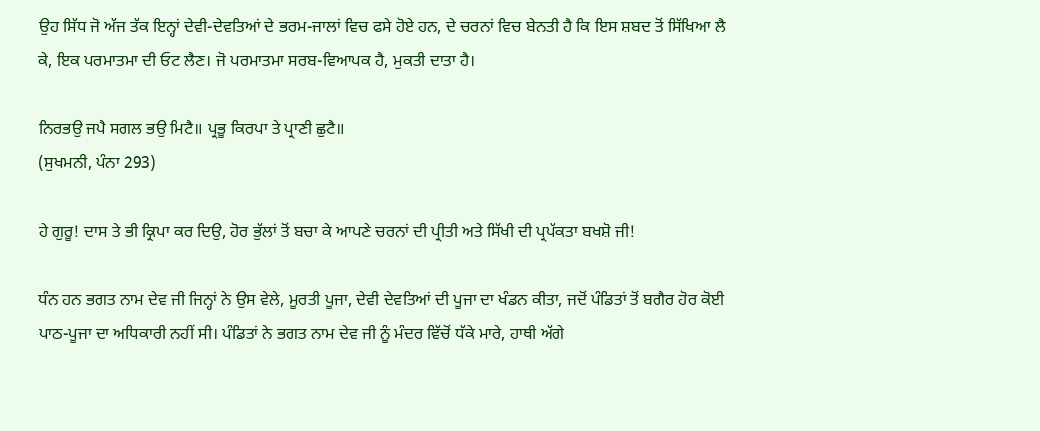ਉਹ ਸਿੱਧ ਜੋ ਅੱਜ ਤੱਕ ਇਨ੍ਹਾਂ ਦੇਵੀ-ਦੇਵਤਿਆਂ ਦੇ ਭਰਮ-ਜਾਲਾਂ ਵਿਚ ਫਸੇ ਹੋਏ ਹਨ, ਦੇ ਚਰਨਾਂ ਵਿਚ ਬੇਨਤੀ ਹੈ ਕਿ ਇਸ ਸ਼ਬਦ ਤੋਂ ਸਿੱਖਿਆ ਲੈ ਕੇ, ਇਕ ਪਰਮਾਤਮਾ ਦੀ ਓਟ ਲੈਣ। ਜੋ ਪਰਮਾਤਮਾ ਸਰਬ-ਵਿਆਪਕ ਹੈ, ਮੁਕਤੀ ਦਾਤਾ ਹੈ।

ਨਿਰਭਉ ਜਪੈ ਸਗਲ ਭਉ ਮਿਟੈ॥ ਪ੍ਰਭੂ ਕਿਰਪਾ ਤੇ ਪ੍ਰਾਣੀ ਛੁਟੈ॥
(ਸੁਖਮਨੀ, ਪੰਨਾ 293)

ਹੇ ਗੁਰੂ! ਦਾਸ ਤੇ ਭੀ ਕ੍ਰਿਪਾ ਕਰ ਦਿਉ, ਹੋਰ ਭੁੱਲਾਂ ਤੋਂ ਬਚਾ ਕੇ ਆਪਣੇ ਚਰਨਾਂ ਦੀ ਪ੍ਰੀਤੀ ਅਤੇ ਸਿੱਖੀ ਦੀ ਪ੍ਰਪੱਕਤਾ ਬਖਸ਼ੋ ਜੀ!

ਧੰਨ ਹਨ ਭਗਤ ਨਾਮ ਦੇਵ ਜੀ ਜਿਨ੍ਹਾਂ ਨੇ ਉਸ ਵੇਲੇ, ਮੂਰਤੀ ਪੂਜਾ, ਦੇਵੀ ਦੇਵਤਿਆਂ ਦੀ ਪੂਜਾ ਦਾ ਖੰਡਨ ਕੀਤਾ, ਜਦੋਂ ਪੰਡਿਤਾਂ ਤੋਂ ਬਗੈਰ ਹੋਰ ਕੋਈ ਪਾਠ-ਪੂਜਾ ਦਾ ਅਧਿਕਾਰੀ ਨਹੀਂ ਸੀ। ਪੰਡਿਤਾਂ ਨੇ ਭਗਤ ਨਾਮ ਦੇਵ ਜੀ ਨੂੰ ਮੰਦਰ ਵਿੱਚੋਂ ਧੱਕੇ ਮਾਰੇ, ਹਾਥੀ ਅੱਗੇ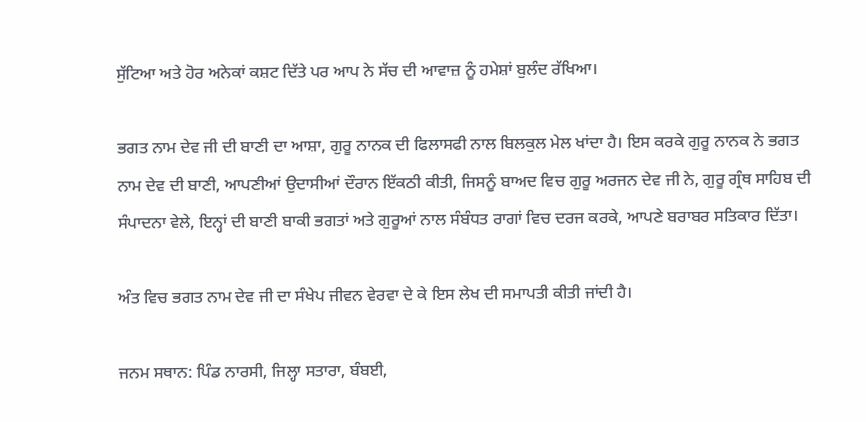ਸੁੱਟਿਆ ਅਤੇ ਹੋਰ ਅਨੇਕਾਂ ਕਸ਼ਟ ਦਿੱਤੇ ਪਰ ਆਪ ਨੇ ਸੱਚ ਦੀ ਆਵਾਜ਼ ਨੂੰ ਹਮੇਸ਼ਾਂ ਬੁਲੰਦ ਰੱਖਿਆ।

ਭਗਤ ਨਾਮ ਦੇਵ ਜੀ ਦੀ ਬਾਣੀ ਦਾ ਆਸ਼ਾ, ਗੁਰੂ ਨਾਨਕ ਦੀ ਫਿਲਾਸਫੀ ਨਾਲ ਬਿਲਕੁਲ ਮੇਲ ਖਾਂਦਾ ਹੈ। ਇਸ ਕਰਕੇ ਗੁਰੂ ਨਾਨਕ ਨੇ ਭਗਤ ਨਾਮ ਦੇਵ ਦੀ ਬਾਣੀ, ਆਪਣੀਆਂ ਉਦਾਸੀਆਂ ਦੌਰਾਨ ਇੱਕਠੀ ਕੀਤੀ, ਜਿਸਨੂੰ ਬਾਅਦ ਵਿਚ ਗੁਰੂ ਅਰਜਨ ਦੇਵ ਜੀ ਨੇ, ਗੁਰੂ ਗ੍ਰੰਥ ਸਾਹਿਬ ਦੀ ਸੰਪਾਦਨਾ ਵੇਲੇ, ਇਨ੍ਹਾਂ ਦੀ ਬਾਣੀ ਬਾਕੀ ਭਗਤਾਂ ਅਤੇ ਗੁਰੂਆਂ ਨਾਲ ਸੰਬੰਧਤ ਰਾਗਾਂ ਵਿਚ ਦਰਜ ਕਰਕੇ, ਆਪਣੇ ਬਰਾਬਰ ਸਤਿਕਾਰ ਦਿੱਤਾ।

ਅੰਤ ਵਿਚ ਭਗਤ ਨਾਮ ਦੇਵ ਜੀ ਦਾ ਸੰਖੇਪ ਜੀਵਨ ਵੇਰਵਾ ਦੇ ਕੇ ਇਸ ਲੇਖ ਦੀ ਸਮਾਪਤੀ ਕੀਤੀ ਜਾਂਦੀ ਹੈ।

ਜਨਮ ਸਥਾਨ: ਪਿੰਡ ਨਾਰਸੀ, ਜਿਲ੍ਹਾ ਸਤਾਰਾ, ਬੰਬਈ,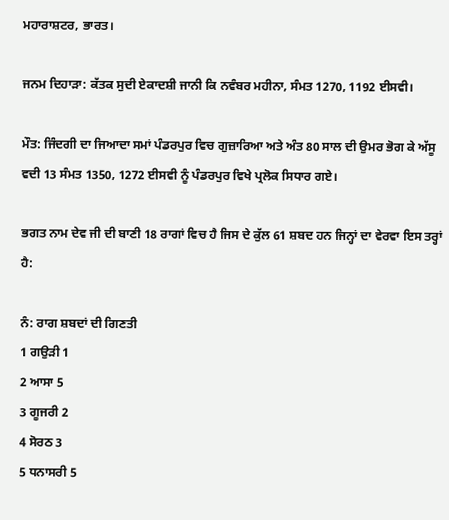ਮਹਾਰਾਸ਼ਟਰ, ਭਾਰਤ।

ਜਨਮ ਦਿਹਾੜਾ: ਕੱਤਕ ਸੁਦੀ ਏਕਾਦਸ਼ੀ ਜਾਨੀ ਕਿ ਨਵੰਬਰ ਮਹੀਨਾ, ਸੰਮਤ 1270, 1192 ਈਸਵੀ।

ਮੌਤ: ਜਿੰਦਗੀ ਦਾ ਜਿਆਦਾ ਸਮਾਂ ਪੰਡਰਪੁਰ ਵਿਚ ਗੁਜ਼ਾਰਿਆ ਅਤੇ ਅੰਤ 80 ਸਾਲ ਦੀ ਉਮਰ ਭੋਗ ਕੇ ਅੱਸੂ ਵਦੀ 13 ਸੰਮਤ 1350, 1272 ਈਸਵੀ ਨੂੰ ਪੰਡਰਪੁਰ ਵਿਖੇ ਪ੍ਰਲੋਕ ਸਿਧਾਰ ਗਏ।

ਭਗਤ ਨਾਮ ਦੇਵ ਜੀ ਦੀ ਬਾਣੀ 18 ਰਾਗਾਂ ਵਿਚ ਹੈ ਜਿਸ ਦੇ ਕੁੱਲ 61 ਸ਼ਬਦ ਹਨ ਜਿਨ੍ਹਾਂ ਦਾ ਵੇਰਵਾ ਇਸ ਤਰ੍ਹਾਂ ਹੈ:

ਨੰ: ਰਾਗ ਸ਼ਬਦਾਂ ਦੀ ਗਿਣਤੀ
1 ਗਉੜੀ 1
2 ਆਸਾ 5
3 ਗੂਜਰੀ 2
4 ਸੋਰਠ 3
5 ਧਨਾਸਰੀ 5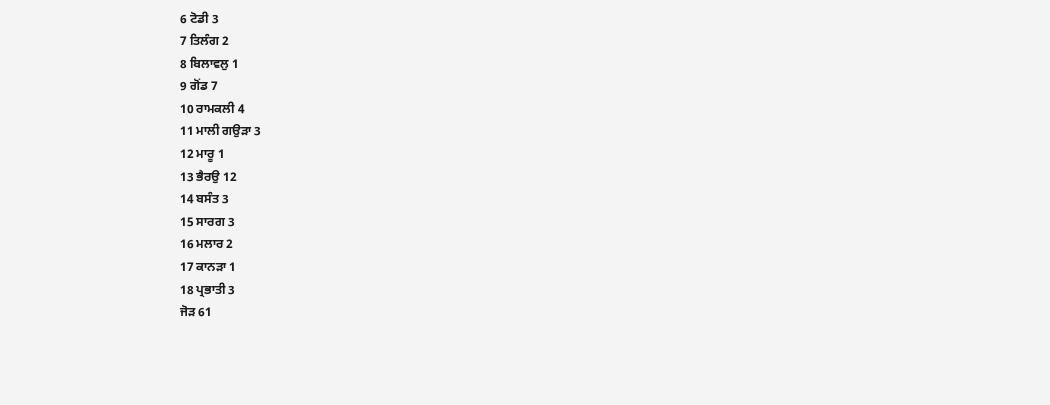6 ਟੋਡੀ 3
7 ਤਿਲੰਗ 2
8 ਬਿਲਾਵਲੁ 1
9 ਗੋਂਡ 7
10 ਰਾਮਕਲੀ 4
11 ਮਾਲੀ ਗਉੜਾ 3
12 ਮਾਰੂ 1
13 ਭੈਰਉ 12
14 ਬਸੰਤ 3
15 ਸਾਰਗ 3
16 ਮਲਾਰ 2
17 ਕਾਨੜਾ 1
18 ਪ੍ਰਭਾਤੀ 3
ਜੋੜ 61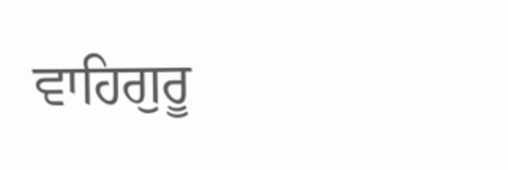ਵਾਹਿਗੁਰੂ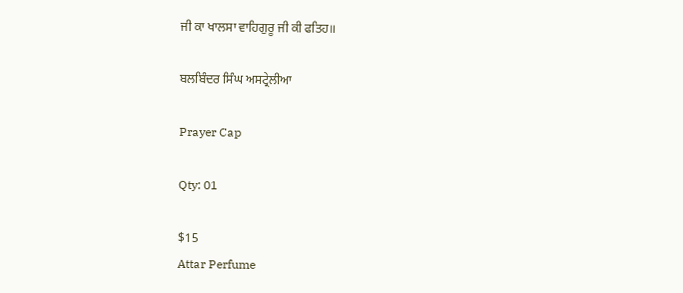ਜੀ ਕਾ ਖਾਲਸਾ ਵਾਹਿਗੁਰੂ ਜੀ ਕੀ ਫਤਿਹ॥

ਬਲਬਿੰਦਰ ਸਿੰਘ ਅਸਟ੍ਰੇਲੀਆ

Prayer Cap

Qty: 01

$15
Attar Perfume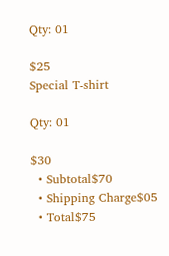Qty: 01

$25
Special T-shirt

Qty: 01

$30
  • Subtotal$70
  • Shipping Charge$05
  • Total$75